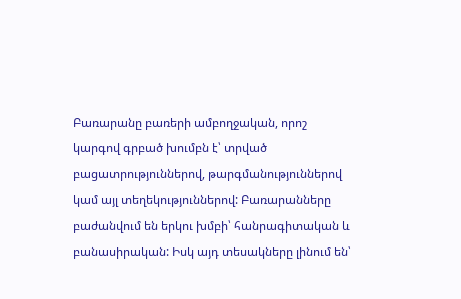Բառարանը բառերի ամբողջական, որոշ կարգով գրբած խումբն է՝ տրված բացատրություններով, թարգմանություններով կամ այլ տեղեկություններով: Բառարանները բաժանվում են երկու խմբի՝ հանրագիտական և բանասիրական: Իսկ այդ տեսակները լինում են՝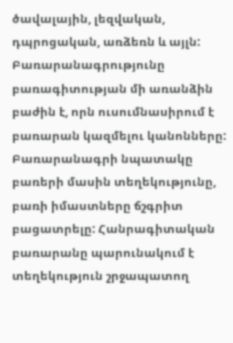ծավալային, լեզվական, դպրոցական, առձեռն և այլն: Բառարանագրությունը բառագիտության մի առանձին բաժին է, որն ուսումնասիրում է բառարան կազմելու կանոնները: Բառարանագրի նպատակը բառերի մասին տեղեկությունը, բառի իմաստները ճշգրիտ բացատրելը: Հանրագիտական բառարանը պարունակում է տեղեկություն շրջապատող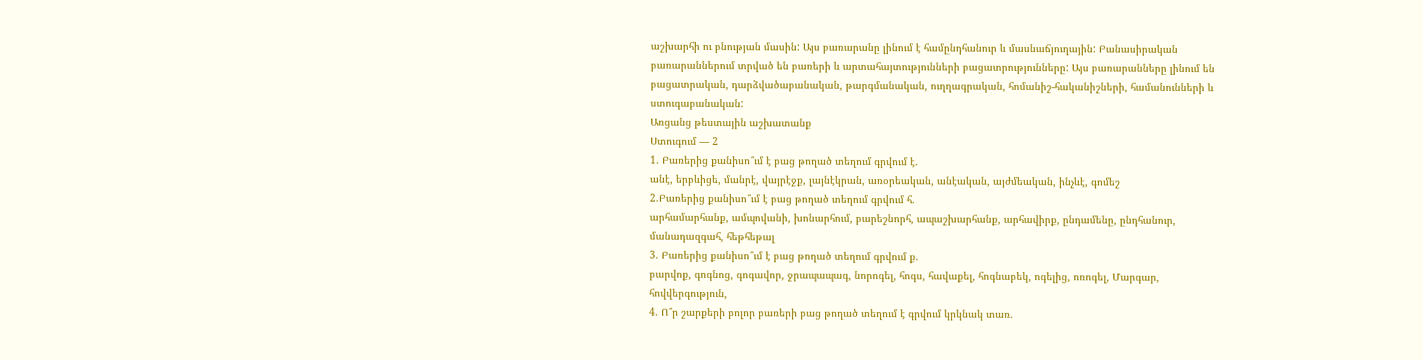աշխարհի ու բնության մասին: Այս բառարանը լինում է համընդհանուր և մասնաճյուղային: Բանասիրական բառարաններում տրված են բառերի և արտահայտությունների բացատրությունները: Այս բառարանները լինում են բացատրական, դարձվածաբանական, թարգմանական, ուղղագրական, հոմանիշ-հականիշների, համանունների և ստուգաբանական:
Առցանց թեստային աշխատանք
Ստուգում — 2
1. Բառերից քանիսո՞ւմ է բաց թողած տեղում գրվում է.
անէ, երբևիցե, մանրէ, վայրէջք, լայնէկրան, առօրեական, անէական, այժմեական, ինչևէ, գոմեշ
2.Բառերից քանիսո՞ւմ է բաց թողած տեղում գրվում հ.
արհամարհանք, ամպովանի, խոնարհում, բարեշնորհ, ապաշխարհանք, արհավիրք, ընդամենը, ընդհանուր, մանադազգահ, հեթհեթալ
3. Բառերից քանիսո՞ւմ է բաց թողած տեղում գրվում ք.
բարվոք, գոգնոց, գոգավոր, ջրապապագ, նորոգել, հոգս, հավաքել, հոգնաբեկ, ոգելից, ոռոգել, Մարգար, հովվերգություն,
4. Ո՞ր շարքերի բոլոր բառերի բաց թողած տեղում է գրվում կրկնակ տառ.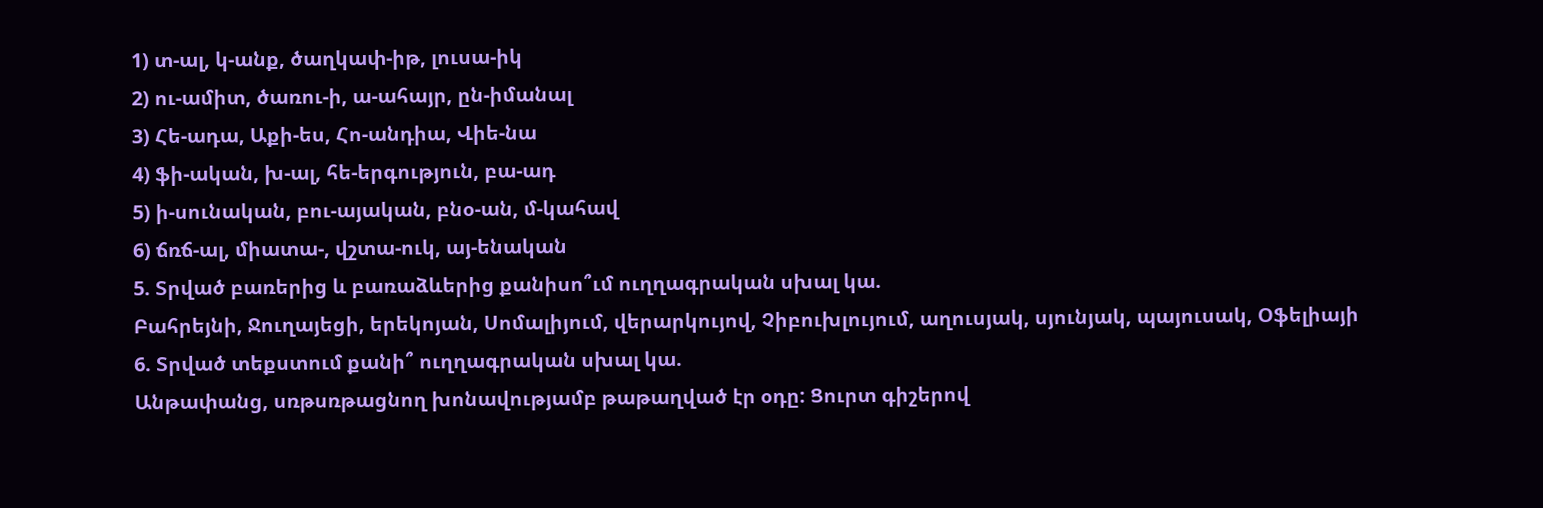1) տ-ալ, կ-անք, ծաղկափ-իթ, լուսա-իկ
2) ու-ամիտ, ծառու-ի, ա-ահայր, ըն-իմանալ
3) Հե-ադա, Աքի-ես, Հո-անդիա, Վիե-նա
4) ֆի-ական, խ-ալ, հե-երգություն, բա-ադ
5) ի-սունական, բու-այական, բնօ-ան, մ-կահավ
6) ճռճ-ալ, միատա-, վշտա-ուկ, այ-ենական
5. Տրված բառերից և բառաձևերից քանիսո՞ւմ ուղղագրական սխալ կա.
Բահրեյնի, Ջուղայեցի, երեկոյան, Սոմալիյում, վերարկույով, Չիբուխլույում, աղուսյակ, սյունյակ, պայուսակ, Օֆելիայի
6. Տրված տեքստում քանի՞ ուղղագրական սխալ կա.
Անթափանց, սռթսռթացնող խոնավությամբ թաթաղված էր օդը: Ցուրտ գիշերով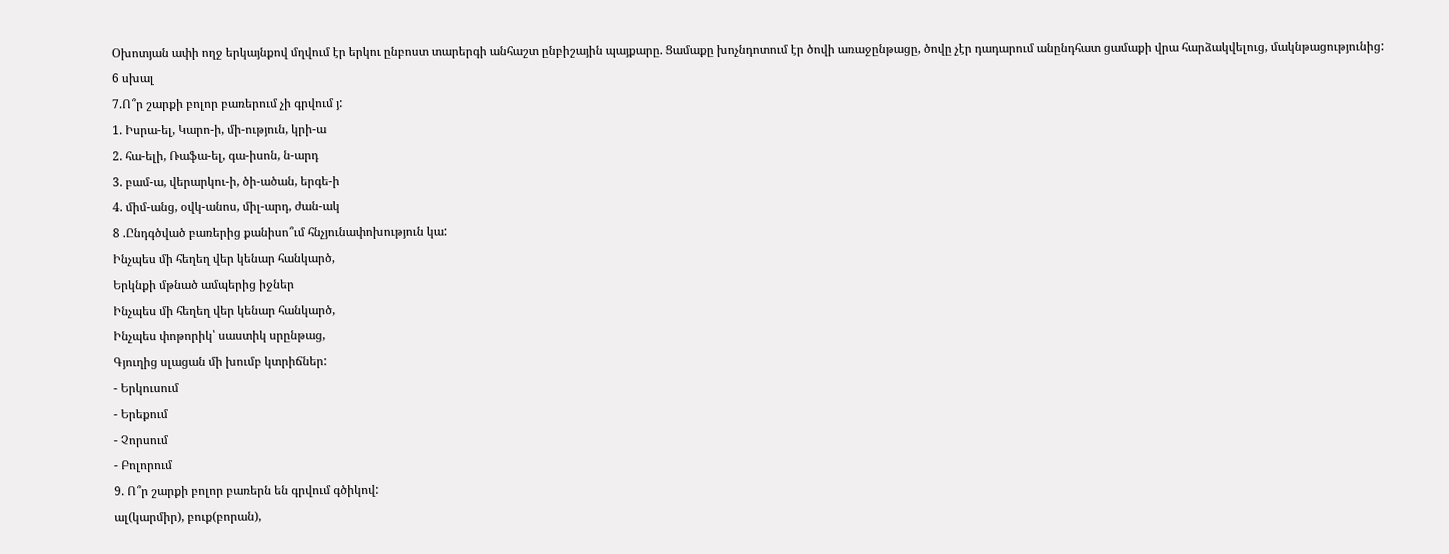Օխոտյան ափի ողջ երկայնքով մղվում էր երկու ընբոստ տարերգի անհաշտ ընբիշային պայքարը. Ցամաքը խոչնդոտում էր ծովի առաջընթացը, ծովը չէր դադարում անընդհատ ցամաքի վրա հարձակվելուց, մակնթացությունից:
6 սխալ
7.Ո՞ր շարքի բոլոր բառերում չի գրվում յ:
1. Իսրա-ել, Կարո-ի, մի-ություն, կրի-ա
2. հա-ելի, Ռաֆա-ել, գա-իսոն, ն-արդ
3. բամ-ա, վերարկու-ի, ծի-ածան, երգե-ի
4. միմ-անց, օվկ-անոս, միլ-արդ, ժան-ակ
8 .Ընդգծված բառերից քանիսո՞ւմ հնչյունափոխություն կա:
Ինչպես մի հեղեղ վեր կենար հանկարծ,
Երկնքի մթնած ամպերից իջներ
Ինչպես մի հեղեղ վեր կենար հանկարծ,
Ինչպես փոթորիկ՝ սաստիկ սրընթաց,
Գյուղից սլացան մի խումբ կտրիճներ:
- Երկուսում
- Երեքում
- Չորսում
- Բոլորում
9. Ո՞ր շարքի բոլոր բառերն են գրվում գծիկով:
ալ(կարմիր), բուք(բորան),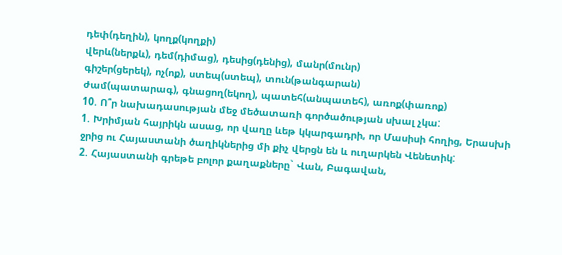դեփ(դեղին), կողք(կողքի)
վերև(ներքև), դեմ(դիմաց), դեսից(դենից), մանր(մունր)
գիշեր(ցերեկ), ոչ(ոք), ստեպ(ստեպ), տուն(թանգարան)
ժամ(պատարագ), գնացող(եկող), պատեհ(անպատեհ), առոք(փառոք)
10. Ո՞ր նախադասության մեջ մեծատառի գործածության սխալ չկա:
1. Խրիմյան հայրիկն ասաց, որ վաղը ևեթ կկարգադրի, որ Մասիսի հողից, Երասխի ջրից ու Հայաստանի ծաղիկներից մի քիչ վերցն են և ուղարկեն Վենետիկ:
2. Հայաստանի գրեթե բոլոր քաղաքները` Վան, Բագավան,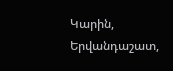Կարին, Երվանդաշատ,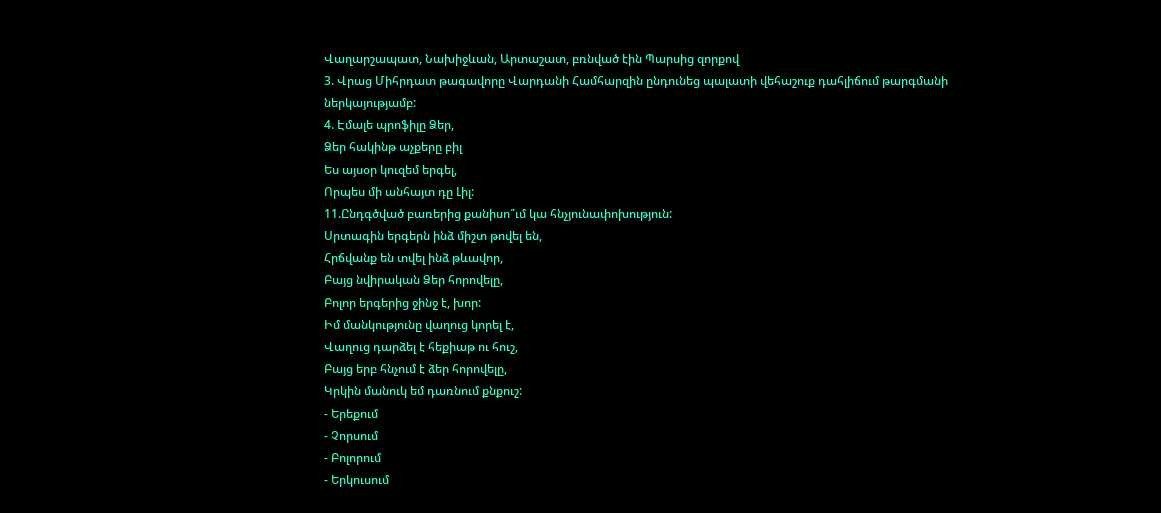Վաղարշապատ, Նախիջևան, Արտաշատ, բռնված էին Պարսից զորքով
3. Վրաց Միհրդատ թագավորը Վարդանի Համհարզին ընդունեց պալատի վեհաշուք դահլիճում թարգմանի ներկայությամբ:
4. Էմալե պրոֆիլը Ձեր,
Ձեր հակինթ աչքերը բիլ
Ես այսօր կուզեմ երգել,
Որպես մի անհայտ դը Լիլ:
11.Ընդգծված բառերից քանիսո՞ւմ կա հնչյունափոխություն:
Սրտագին երգերն ինձ միշտ թովել են,
Հրճվանք են տվել ինձ թևավոր,
Բայց նվիրական Ձեր հորովելը,
Բոլոր երգերից ջինջ է, խոր:
Իմ մանկությունը վաղուց կորել է,
Վաղուց դարձել է հեքիաթ ու հուշ,
Բայց երբ հնչում է ձեր հորովելը,
Կրկին մանուկ եմ դառնում քնքուշ:
- Երեքում
- Չորսում
- Բոլորում
- Երկուսում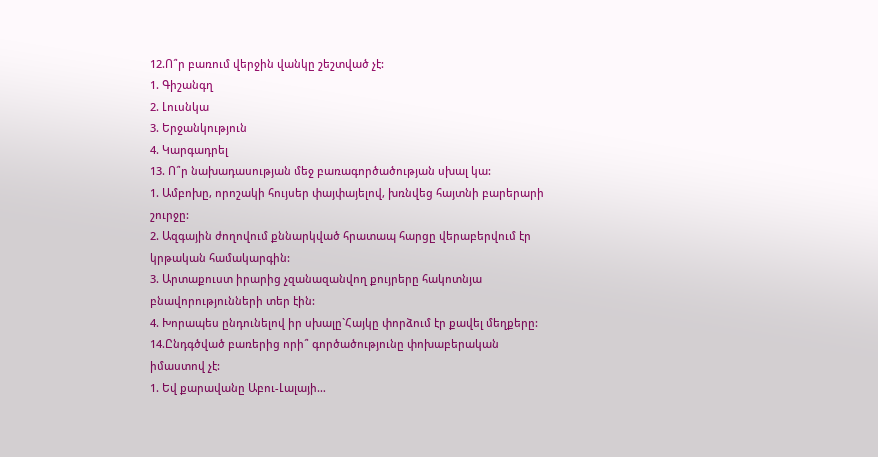12.Ո՞ր բառում վերջին վանկը շեշտված չէ:
1. Գիշանգղ
2. Լուսնկա
3. Երջանկություն
4. Կարգադրել
13. Ո՞ր նախադասության մեջ բառագործածության սխալ կա:
1. Ամբոխը, որոշակի հույսեր փայփայելով, խռնվեց հայտնի բարերարի շուրջը:
2. Ազգային ժողովում քննարկված հրատապ հարցը վերաբերվում էր կրթական համակարգին:
3. Արտաքուստ իրարից չզանազանվող քույրերը հակոտնյա բնավորությունների տեր էին:
4. Խորապես ընդունելով իր սխալը`Հայկը փորձում էր քավել մեղքերը:
14.Ընդգծված բառերից որի՞ գործածությունը փոխաբերական իմաստով չէ:
1. Եվ քարավանը Աբու-Լալայի…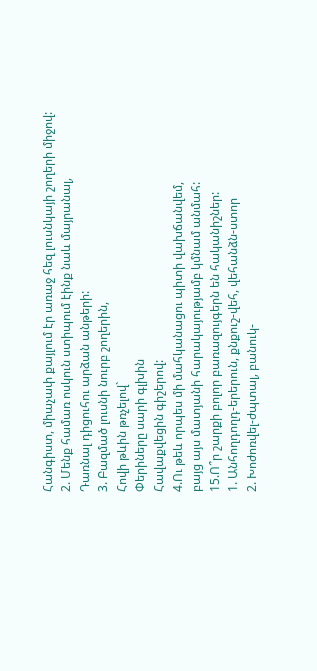Հանգիստ, միաչափ քայլում էր առաջ հեզ լուսնկայի շողերի միջով:
2. Մենք համառ ոսկուն ստիպում էինք նաև մայրանալ,
Դառնալ դիցուհու արձան անթերի:
3. Բազմած լուսնի նուրբ շողերին,
Հովի թևին թռչելով`
Փերիները սարի գլխին
Հավաքվեցին գիշերով:
4.Ու թեև որպես մի մահկանացու պիտի վախճանվեմ,
բայց այս մատյանի հարակայությամբ կմնամ անմահ:
15.Ո՞ր շարքի բոլոր բառազույգերն են հականիշներ:
1. Անհողդողդ-երերուն, քնքուշ-վեհ, վեհանձն-ստոր
2. Խոժոռվել-ժպտալ, բանուկ-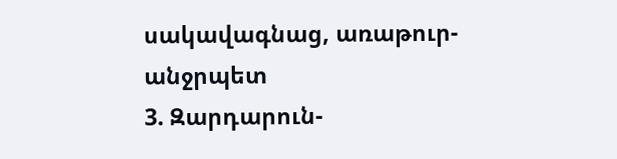սակավագնաց, առաթուր-անջրպետ
3. Զարդարուն-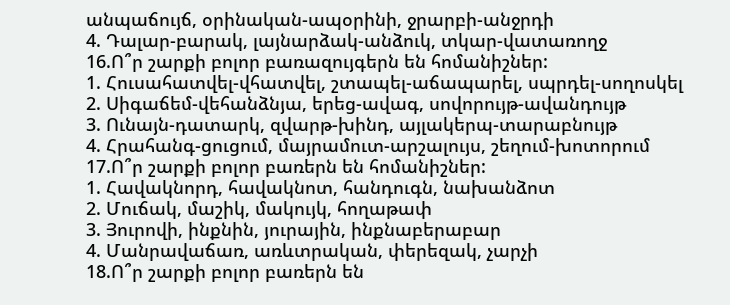անպաճույճ, օրինական-ապօրինի, ջրարբի-անջրդի
4. Դալար-բարակ, լայնարձակ-անձուկ, տկար-վատառողջ
16.Ո՞ր շարքի բոլոր բառազույգերն են հոմանիշներ:
1. Հուսահատվել-վհատվել, շտապել-աճապարել, սպրդել-սողոսկել
2. Սիգաճեմ-վեհանձնյա, երեց-ավագ, սովորույթ-ավանդույթ
3. Ունայն-դատարկ, զվարթ-խինդ, այլակերպ-տարաբնույթ
4. Հրահանգ-ցուցում, մայրամուտ-արշալույս, շեղում-խոտորում
17.Ո՞ր շարքի բոլոր բառերն են հոմանիշներ:
1. Հավակնորդ, հավակնոտ, հանդուգն, նախանձոտ
2. Մուճակ, մաշիկ, մակույկ, հողաթափ
3. Յուրովի, ինքնին, յուրային, ինքնաբերաբար
4. Մանրավաճառ, առևտրական, փերեզակ, չարչի
18.Ո՞ր շարքի բոլոր բառերն են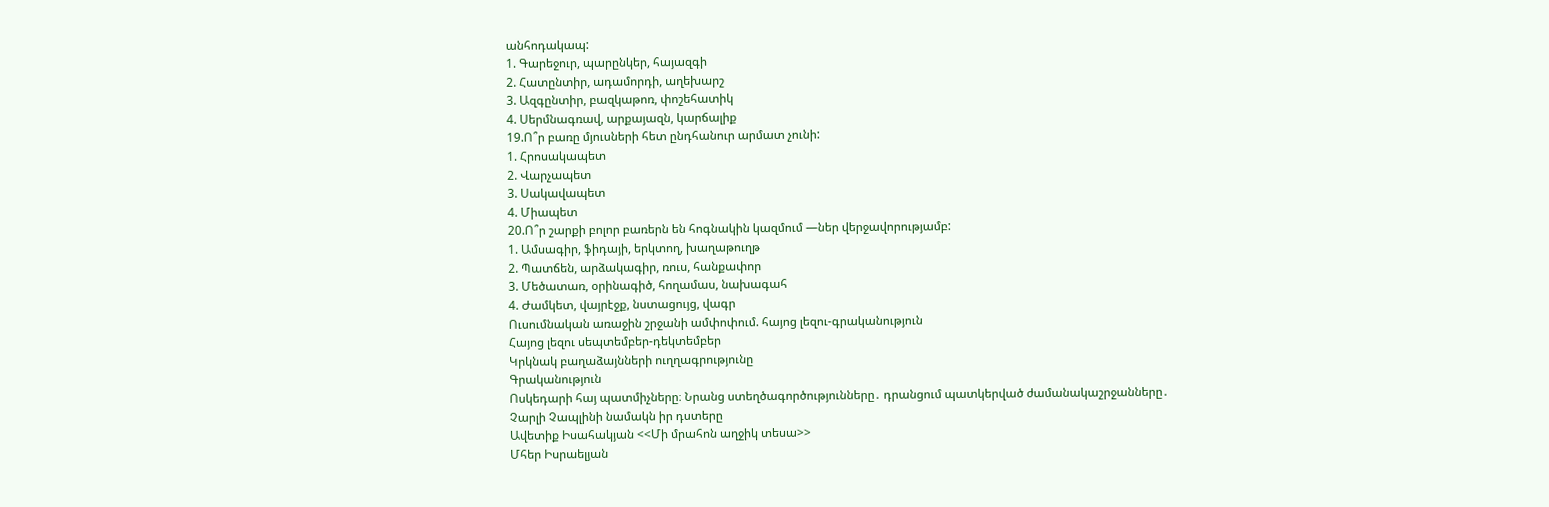անհոդակապ:
1. Գարեջուր, պարընկեր, հայազգի
2. Հատընտիր, ադամորդի, աղեխարշ
3. Ազգընտիր, բազկաթոռ, փոշեհատիկ
4. Սերմնագռավ, արքայազն, կարճալիք
19.Ո՞ր բառը մյուսների հետ ընդհանուր արմատ չունի:
1. Հրոսակապետ
2. Վարչապետ
3. Սակավապետ
4. Միապետ
20.Ո՞ր շարքի բոլոր բառերն են հոգնակին կազմում —ներ վերջավորությամբ:
1. Ամսագիր, ֆիդայի, երկտող, խաղաթուղթ
2. Պատճեն, արձակագիր, ռուս, հանքափոր
3. Մեծատառ, օրինագիծ, հողամաս, նախագահ
4. Ժամկետ, վայրէջք, նստացույց, վագր
Ուսումնական առաջին շրջանի ամփոփում. հայոց լեզու-գրականություն
Հայոց լեզու սեպտեմբեր-դեկտեմբեր
Կրկնակ բաղաձայնների ուղղագրությունը
Գրականություն
Ոսկեդարի հայ պատմիչները։ Նրանց ստեղծագործությունները․ դրանցում պատկերված ժամանակաշրջանները․
Չարլի Չապլինի նամակն իր դստերը
Ավետիք Իսահակյան <<Մի մրահոն աղջիկ տեսա>>
Մհեր Իսրաելյան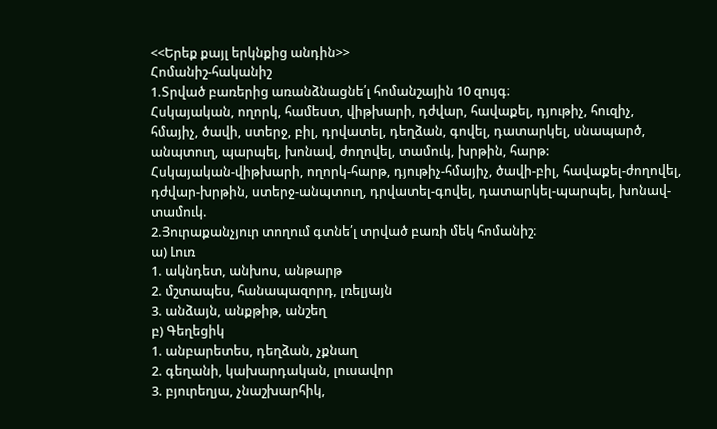<<Երեք քայլ երկնքից անդին>>
Հոմանիշ-հականիշ
1.Տրված բառերից առանձնացնե՛լ հոմանշային 10 զույգ։
Հսկայական, ողորկ, համեստ, վիթխարի, դժվար, հավաքել, դյութիչ, հուզիչ,
հմայիչ, ծավի, ստերջ, բիլ, դրվատել, դեղձան, գովել, դատարկել, սնապարծ,
անպտուղ, պարպել, խոնավ, ժողովել, տամուկ, խրթին, հարթ:
Հսկայական-վիթխարի, ողորկ-հարթ, դյութիչ-հմայիչ, ծավի-բիլ, հավաքել-ժողովել, դժվար-խրթին, ստերջ-անպտուղ, դրվատել-գովել, դատարկել-պարպել, խոնավ-տամուկ.
2.Յուրաքանչյուր տողում գտնե՛լ տրված բառի մեկ հոմանիշ։
ա) Լուռ
1. ակնդետ, անխոս, անթարթ
2. մշտապես, հանապազորդ, լռելյայն
3. անձայն, անքթիթ, անշեղ
բ) Գեղեցիկ
1. անբարետես, դեղձան, չքնաղ
2. գեղանի, կախարդական, լուսավոր
3. բյուրեղյա, չնաշխարհիկ,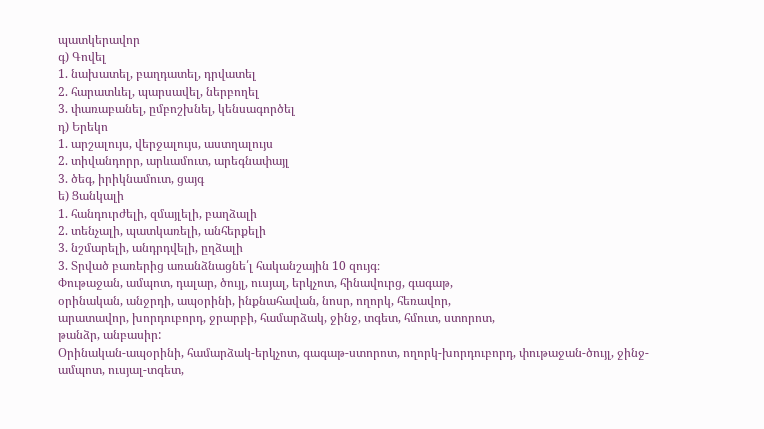պատկերավոր
գ) Գովել
1. նախատել, բաղդատել, դրվատել
2. հարատևել, պարսավել, ներբողել
3. փառաբանել, ըմբոշխնել, կենսագործել
դ) Երեկո
1. արշալույս, վերջալույս, աստղալույս
2. տիվանդորր, արևամուտ, արեգնափայլ
3. ծեգ, իրիկնամուտ, ցայգ
ե) Ցանկալի
1. հանդուրժելի, զմայլելի, բաղձալի
2. տենչալի, պատկառելի, անհերքելի
3. նշմարելի, անդրդվելի, ըղձալի
3. Տրված բառերից առանձնացնե՛լ հականշային 10 զույգ։
Փութաջան, ամպոտ, դալար, ծույլ, ուսյալ, երկչոտ, հինավուրց, գագաթ,
օրինական, անջրդի, ապօրինի, ինքնահավան, նոսր, ողորկ, հեռավոր,
արատավոր, խորդուբորդ, ջրարբի, համարձակ, ջինջ, տգետ, հմուտ, ստորոտ,
թանձր, անբասիր:
Օրինական-ապօրինի, համարձակ-երկչոտ, գագաթ-ստորոտ, ողորկ-խորդուբորդ, փութաջան-ծույլ, ջինջ-ամպոտ, ուսյալ-տգետ,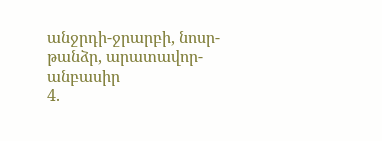անջրդի-ջրարբի, նոսր-թանձր, արատավոր-անբասիր
4.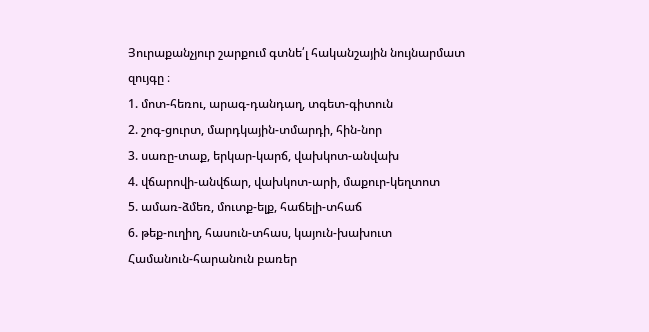Յուրաքանչյուր շարքում գտնե՛լ հականշային նույնարմատ
զույգը ։
1. մոտ-հեռու, արագ-դանդաղ, տգետ-գիտուն
2. շոգ-ցուրտ, մարդկային-տմարդի, հին-նոր
3. սառը-տաք, երկար-կարճ, վախկոտ-անվախ
4. վճարովի-անվճար, վախկոտ-արի, մաքուր-կեղտոտ
5. ամառ-ձմեռ, մուտք-ելք, հաճելի-տհաճ
6. թեք-ուղիղ, հասուն-տհաս, կայուն-խախուտ
Համանուն-հարանուն բառեր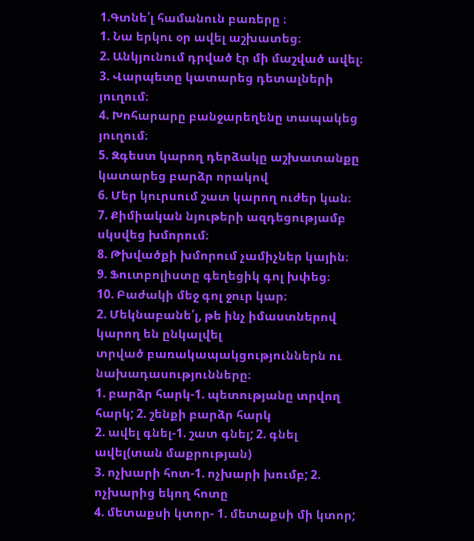1.Գտնե՛լ համանուն բառերը ։
1. Նա երկու օր ավել աշխատեց։
2. Անկյունում դրված էր մի մաշված ավել։
3. Վարպետը կատարեց դետալների յուղում։
4. Խոհարարը բանջարեղենը տապակեց յուղում։
5. Զգեստ կարող դերձակը աշխատանքը կատարեց բարձր որակով
6. Մեր կուրսում շատ կարող ուժեր կան։
7. Քիմիական նյութերի ազդեցությամբ սկսվեց խմորում։
8. Թխվածքի խմորում չամիչներ կային։
9. Ֆուտբոլիստը գեղեցիկ գոլ խփեց։
10. Բաժակի մեջ գոլ ջուր կար։
2. Մեկնաբանե՛լ, թե ինչ իմաստներով կարող են ընկալվել
տրված բառակապակցություններն ու նախադասությունները։
1. բարձր հարկ-1. պետությանը տրվող հարկ; 2. շենքի բարձր հարկ
2. ավել գնել-1. շատ գնել; 2. գնել ավել(տան մաքրության)
3. ոչխարի հոտ-1. ոչխարի խումբ; 2. ոչխարից եկող հոտը
4. մետաքսի կտոր- 1. մետաքսի մի կտոր;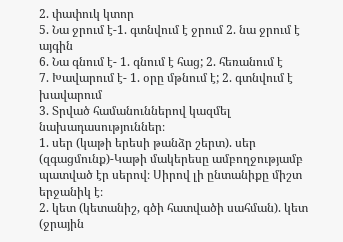2. փափուկ կտոր
5. Նա ջրում է-1. գտնվում է ջրում 2. նա ջրում է այգին
6. Նա գնում է- 1. գնում է հաց; 2. հեռանում է
7. Խավարում է- 1. օրը մթնում է; 2. գտնվում է խավարում
3. Տրված համանուններով կազմել նախադասություններ։
1. սեր (կաթի երեսի թանձր շերտ). սեր (զգացմունք)-Կաթի մակերեսը ամբողջությամբ պատված էր սերով։ Սիրով լի ընտանիքը միշտ երջանիկ է։
2. կետ (կետանիշ, գծի հատվածի սահման). կետ (ջրային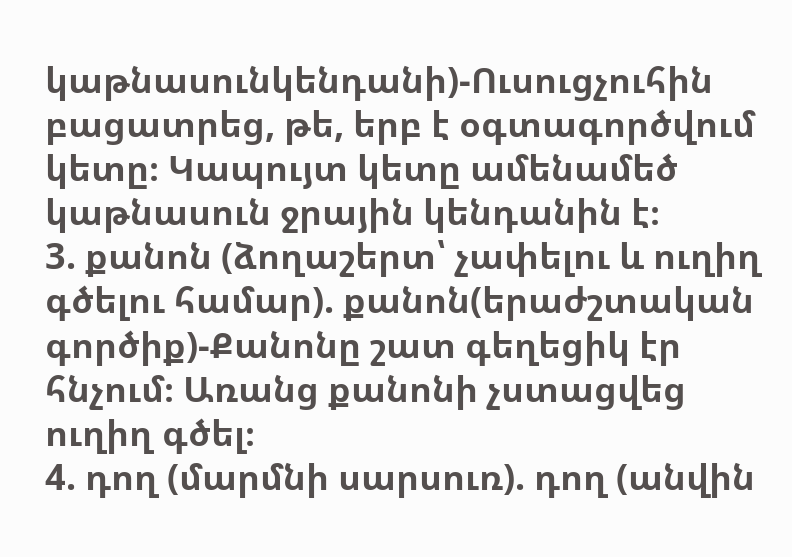կաթնասունկենդանի)-Ուսուցչուհին բացատրեց, թե, երբ է օգտագործվում կետը։ Կապույտ կետը ամենամեծ կաթնասուն ջրային կենդանին է։
3. քանոն (ձողաշերտ՝ չափելու և ուղիղ գծելու համար). քանոն(երաժշտական
գործիք)-Քանոնը շատ գեղեցիկ էր հնչում։ Առանց քանոնի չստացվեց ուղիղ գծել։
4. դող (մարմնի սարսուռ). դող (անվին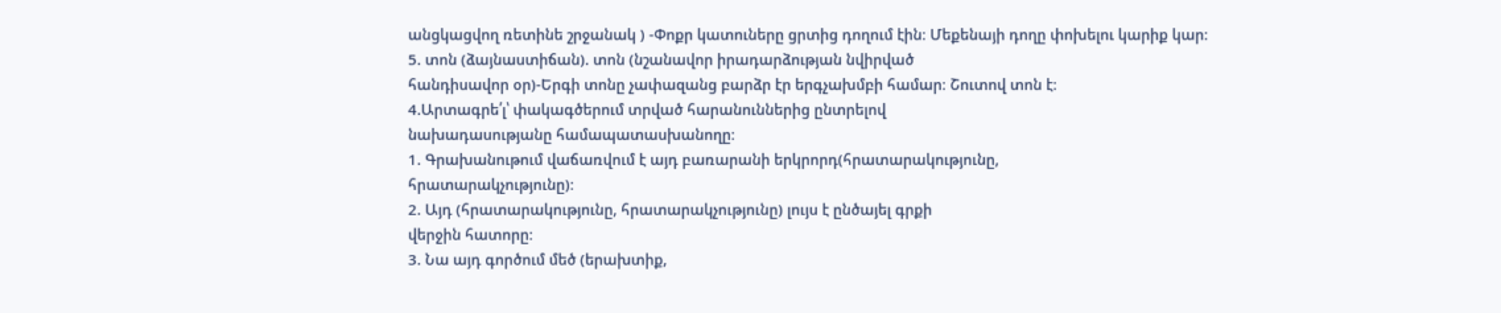անցկացվող ռետինե շրջանակ ) -Փոքր կատուները ցրտից դողում էին։ Մեքենայի դողը փոխելու կարիք կար։
5. տոն (ձայնաստիճան). տոն (նշանավոր իրադարձության նվիրված
հանդիսավոր օր)-Երգի տոնը չափազանց բարձր էր երգչախմբի համար։ Շուտով տոն է։
4.Արտագրե՛լ՝ փակագծերում տրված հարանուններից ընտրելով
նախադասությանը համապատասխանողը։
1. Գրախանութում վաճառվում է այդ բառարանի երկրորդ(հրատարակությունը,
հրատարակչությունը)։
2. Այդ (հրատարակությունը, հրատարակչությունը) լույս է ընծայել գրքի
վերջին հատորը։
3. Նա այդ գործում մեծ (երախտիք,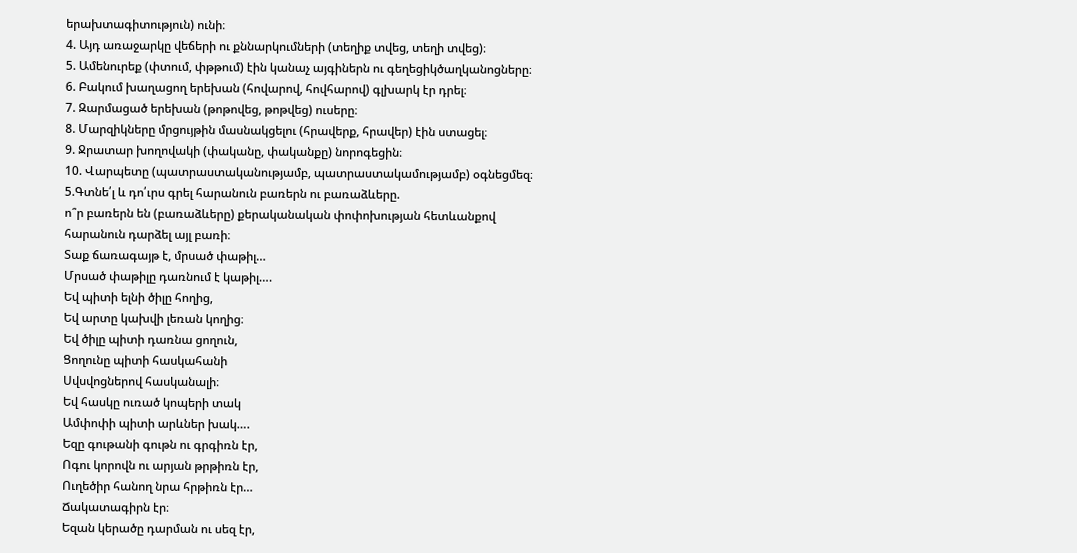երախտագիտություն) ունի։
4. Այդ առաջարկը վեճերի ու քննարկումների (տեղիք տվեց, տեղի տվեց)։
5. Ամենուրեք (փտում, փթթում) էին կանաչ այգիներն ու գեղեցիկծաղկանոցները։
6. Բակում խաղացող երեխան (հովարով, հովհարով) գլխարկ էր դրել։
7. Զարմացած երեխան (թոթովեց, թոթվեց) ուսերը։
8. Մարզիկները մրցույթին մասնակցելու (հրավերք, հրավեր) էին ստացել։
9. Ջրատար խողովակի (փականը, փականքը) նորոգեցին։
10. Վարպետը (պատրաստականությամբ, պատրաստակամությամբ) օգնեցմեզ։
5.Գտնե՛լ և դո՛ւրս գրել հարանուն բառերն ու բառաձևերը.
ո՞ր բառերն են (բառաձևերը) քերականական փոփոխության հետևանքով
հարանուն դարձել այլ բառի։
Տաք ճառագայթ է, մրսած փաթիլ…
Մրսած փաթիլը դառնում է կաթիլ….
Եվ պիտի ելնի ծիլը հողից,
Եվ արտը կախվի լեռան կողից։
Եվ ծիլը պիտի դառնա ցողուն,
Ցողունը պիտի հասկահանի
Սվսվոցներով հասկանալի։
Եվ հասկը ուռած կոպերի տակ
Ամփոփի պիտի արևներ խակ….
Եզը գութանի գութն ու գրգիռն էր,
Ոգու կորովն ու արյան թրթիռն էր,
Ուղեծիր հանող նրա հրթիռն էր…
Ճակատագիրն էր։
Եզան կերածը դարման ու սեզ էր,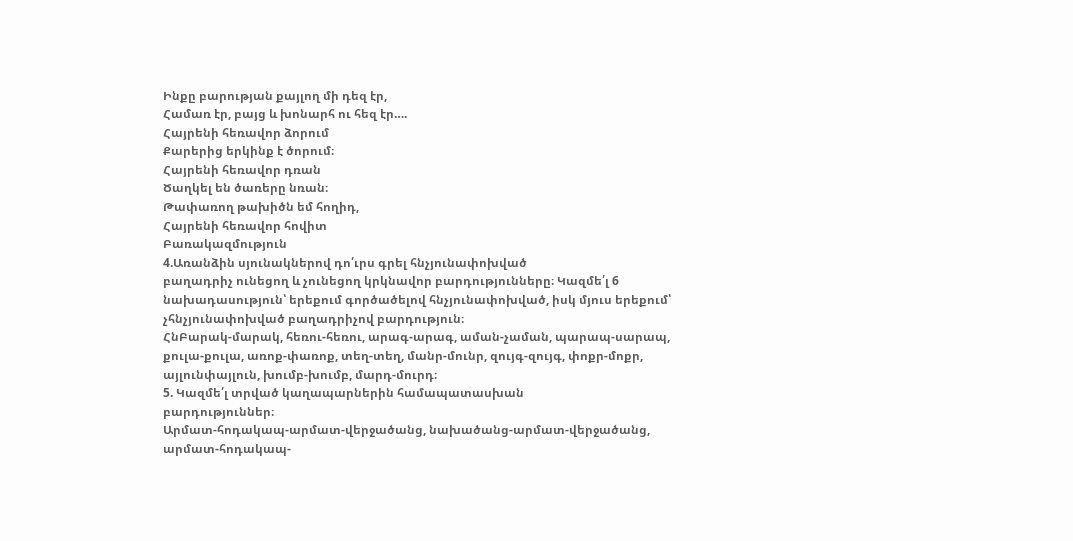Ինքը բարության քայլող մի դեզ էր,
Համառ էր, բայց և խոնարհ ու հեզ էր….
Հայրենի հեռավոր ձորում
Քարերից երկինք է ծորում։
Հայրենի հեռավոր դռան
Ծաղկել են ծառերը նռան։
Թափառող թախիծն եմ հողիդ,
Հայրենի հեռավոր հովիտ
Բառակազմություն
4.Առանձին սյունակներով դո՛ւրս գրել հնչյունափոխված
բաղադրիչ ունեցող և չունեցող կրկնավոր բարդությունները։ Կազմե՛լ 6
նախադասություն՝ երեքում գործածելով հնչյունափոխված, իսկ մյուս երեքում՝
չհնչյունափոխված բաղադրիչով բարդություն։
ՀնԲարակ-մարակ, հեռու-հեռու, արագ-արագ, աման-չաման, պարապ-սարապ,
քուլա-քուլա, առոք-փառոք, տեղ-տեղ, մանր-մունր, զույգ-զույգ, փոքր-մոքր, այլունփայլուն, խումբ-խումբ, մարդ-մուրդ։
5. Կազմե՛լ տրված կաղապարներին համապատասխան
բարդություններ։
Արմատ-հոդակապ-արմատ-վերջածանց, նախածանց-արմատ-վերջածանց,
արմատ-հոդակապ-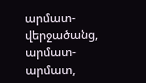արմատ-վերջածանց, արմատ-արմատ,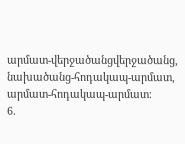արմատ-վերջածանցվերջածանց, նախածանց-հոդակապ-արմատ, արմատ-հոդակապ-արմատ։
6.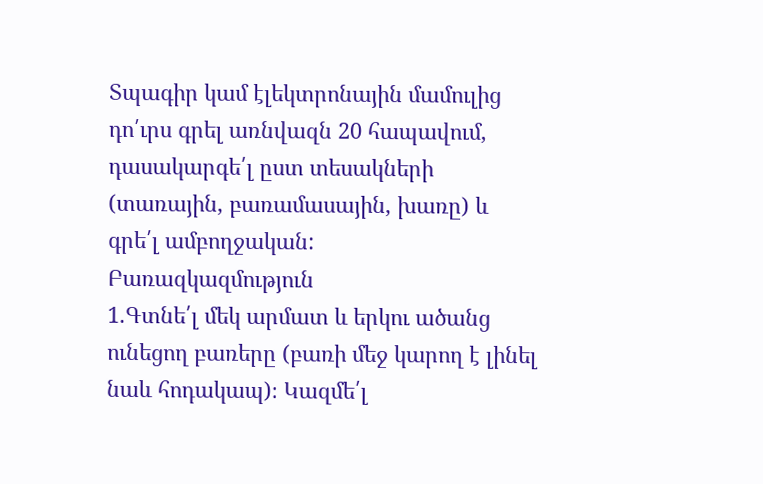Տպագիր կամ էլեկտրոնային մամուլից դո՛ւրս գրել առնվազն 20 հապավում, դասակարգե՛լ ըստ տեսակների (տառային, բառամասային, խառը) և գրե՛լ ամբողջական:
Բառազկազմություն
1.Գտնե՛լ մեկ արմատ և երկու ածանց ունեցող բառերը (բառի մեջ կարող է լինել նաև հոդակապ)։ Կազմե՛լ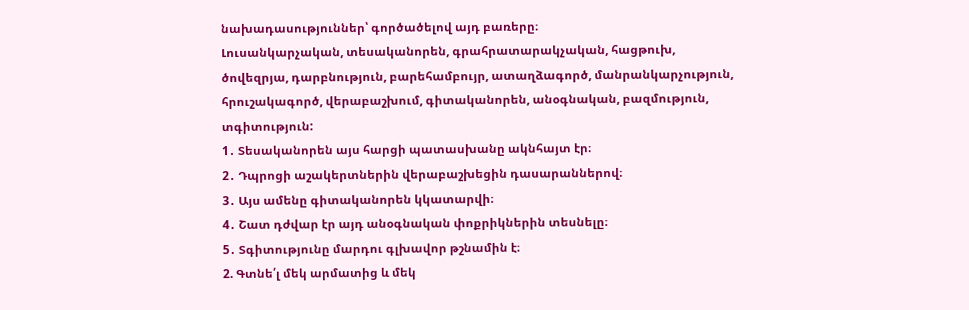նախադասություններ՝ գործածելով այդ բառերը։
Լուսանկարչական, տեսականորեն, գրահրատարակչական, հացթուխ,
ծովեզրյա, դարբնություն, բարեհամբույր, ատաղձագործ, մանրանկարչություն,
հրուշակագործ, վերաբաշխում, գիտականորեն, անօգնական, բազմություն,
տգիտություն:
1․ Տեսականորեն այս հարցի պատասխանը ակնհայտ էր։
2․ Դպրոցի աշակերտներին վերաբաշխեցին դասարաններով։
3․ Այս ամենը գիտականորեն կկատարվի։
4․ Շատ դժվար էր այդ անօգնական փոքրիկներին տեսնելը։
5․ Տգիտությունը մարդու գլխավոր թշնամին է։
2. Գտնե՛լ մեկ արմատից և մեկ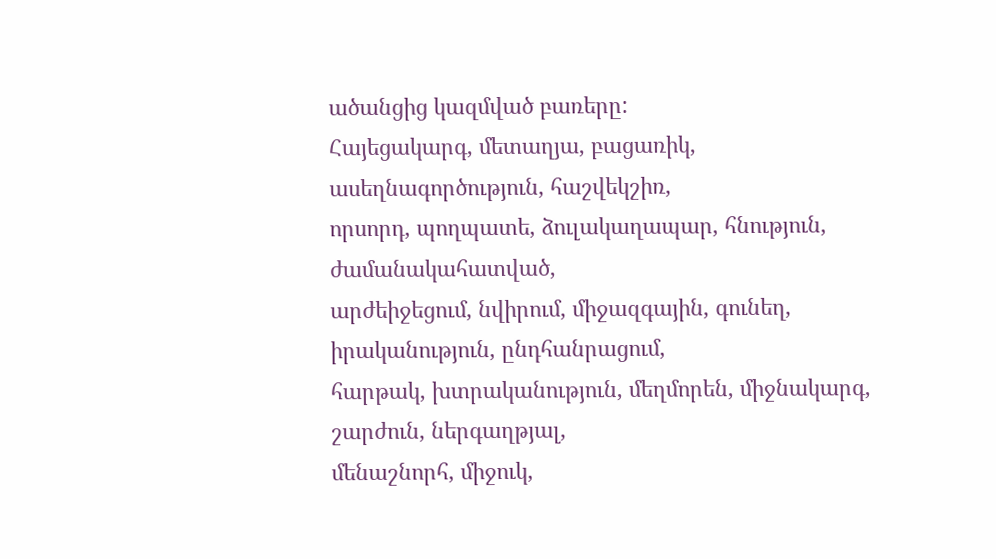ածանցից կազմված բառերը:
Հայեցակարգ, մետաղյա, բացառիկ, ասեղնագործություն, հաշվեկշիռ,
որսորդ, պողպատե, ձուլակաղապար, հնություն, ժամանակահատված,
արժեիջեցում, նվիրում, միջազգային, գունեղ, իրականություն, ընդհանրացում,
հարթակ, խտրականություն, մեղմորեն, միջնակարգ, շարժուն, ներգաղթյալ,
մենաշնորհ, միջուկ,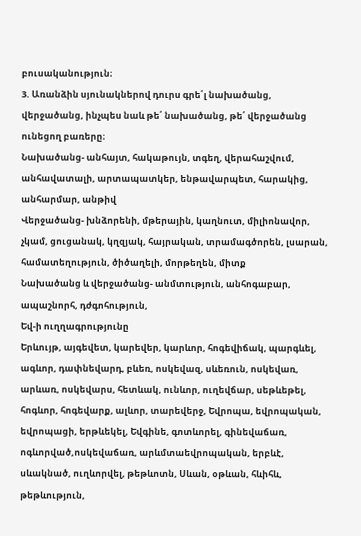բուսականություն։
3. Առանձին սյունակներով դուրս գրե՛լ նախածանց,
վերջածանց, ինչպես նաև թե՛ նախածանց, թե՛ վերջածանց ունեցող բառերը։
Նախածանց- անհայտ, հակաթույն, տգեղ, վերահաշվում, անհավատալի, արտապատկեր, ենթավարպետ, հարակից, անհարմար, անթիվ
Վերջածանց- խնձորենի, մթերային, կաղնուտ, միլիոնավոր, չկամ, ցուցանակ, կղզյակ, հայրական, տրամագծորեն, լսարան, համատեղություն, ծիծաղելի, մորթեղեն, միտք
Նախածանց և վերջածանց- անմտություն, անհոգաբար, ապաշնորհ, դժգոհություն,
Եվ-ի ուղղագրությունը
Երևույթ, այգեվետ, կարեվեր, կարևոր, հոգեվիճակ, պարգևել, ագևոր, դափնեվարդ, բևեռ, ոսկեվազ, սևեռուն, ոսկեվառ, արևառ, ոսկեվարս, հետևակ, ունևոր, ուղեվճար, սեթևեթել, հոգևոր, հոգեվարք, ալևոր, տարեվերջ, Եվրոպա, եվրոպական, եվրոպացի, երթևեկել, Եվգինե, գոտևորել, գինեվաճառ, ոգևորված,ոսկեվաճառ, արևմտաեվրոպական, երբևէ, սևակնած, ուղևորվել, թեթևոտն, Սևան, օթևան, հևիհև, թեթևություն,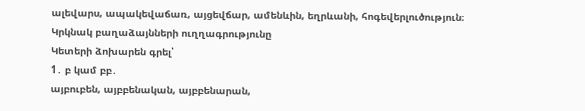ալեվարս, ապակեվաճառ, այցեվճար, ամենևին, եղրևանի, հոգեվերլուծություն։
Կրկնակ բաղաձայնների ուղղագրությունը
Կետերի ձոխարեն գրել՝
1․ բ կամ բբ․
այբուբեն, այբբենական, այբբենարան,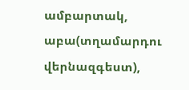ամբարտակ, աբա(տղամարդու վերնազգեստ),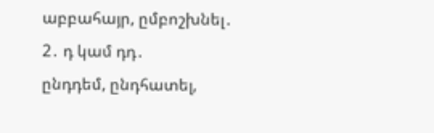աբբահայր, ըմբոշխնել․
2․ դ կամ դդ․
ընդդեմ, ընդհատել,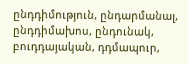ընդդիմություն, ընդարմանալ, ընդդիմախոս, ընդունակ, բուդդայական, դդմապուր,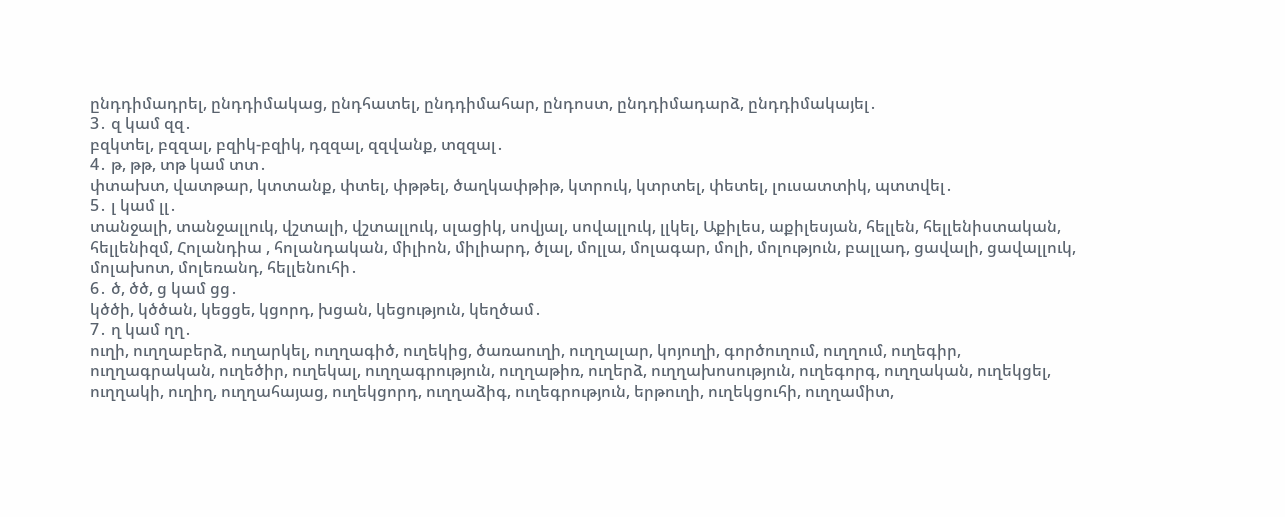ընդդիմադրել, ընդդիմակաց, ընդհատել, ընդդիմահար, ընդոստ, ընդդիմադարձ, ընդդիմակայել․
3․ զ կամ զզ․
բզկտել, բզզալ, բզիկ-բզիկ, դզզալ, զզվանք, տզզալ․
4․ թ, թթ, տթ կամ տտ․
փտախտ, վատթար, կտտանք, փտել, փթթել, ծաղկափթիթ, կտրուկ, կտրտել, փետել, լուսատտիկ, պտտվել․
5․ լ կամ լլ․
տանջալի, տանջալլուկ, վշտալի, վշտալլուկ, սլացիկ, սովյալ, սովալլուկ, լլկել, Աքիլես, աքիլեսյան, հելլեն, հելլենիստական, հելլենիզմ, Հոլանդիա , հոլանդական, միլիոն, միլիարդ, ծլալ, մոլլա, մոլագար, մոլի, մոլություն, բալլադ, ցավալի, ցավալլուկ, մոլախոտ, մոլեռանդ, հելլենուհի․
6․ ծ, ծծ, ց կամ ցց․
կծծի, կծծան, կեցցե, կցորդ, խցան, կեցություն, կեղծամ․
7․ ղ կամ ղղ․
ուղի, ուղղաբերձ, ուղարկել, ուղղագիծ, ուղեկից, ծառաուղի, ուղղալար, կոյուղի, գործուղում, ուղղում, ուղեգիր, ուղղագրական, ուղեծիր, ուղեկալ, ուղղագրություն, ուղղաթիռ, ուղերձ, ուղղախոսություն, ուղեգորգ, ուղղական, ուղեկցել, ուղղակի, ուղիղ, ուղղահայաց, ուղեկցորդ, ուղղաձիգ, ուղեգրություն, երթուղի, ուղեկցուհի, ուղղամիտ,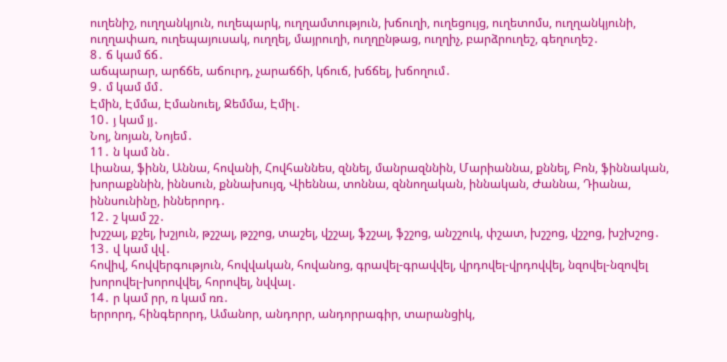ուղենիշ, ուղղանկյուն, ուղեպարկ, ուղղամտություն, խճուղի, ուղեցույց, ուղետոմս, ուղղանկյունի, ուղղափառ, ուղեպայուսակ, ուղղել, մայրուղի, ուղղընթաց, ուղղիչ, բարձրուղեշ, գեղուղեշ․
8․ ճ կամ ճճ․
աճպարար, արճճե, աճուրդ, չարաճճի, կճուճ, խճճել, խճողում․
9․ մ կամ մմ․
Էմին, Էմմա, Էմանուել, Ջեմմա, Էմիլ․
10․ յ կամ յյ․
Նոյ, նոյան, Նոյեմ․
11․ ն կամ նն․
Լիանա, ֆինն, Աննա, հովանի, Հովհաննես, զննել, մանրազննին, Մարիաննա, քննել, Բոն, ֆիննական, խորաքննին, իննսուն, քննախույզ, Վիեննա, տոննա, զննողական, իննական, Ժաննա, Դիանա, իննսունինը, իններորդ․
12․ շ կամ շշ․
խշշալ, քշել, խշյուն, թշշալ, թշշոց, տաշել, վշշալ, ֆշշալ, ֆշշոց, անշշուկ, փշատ, խշշոց, վշշոց, խշխշոց․
13․ վ կամ վվ․
հովիվ, հովվերգություն, հովվական, հովանոց, գրավել-գրավվել, վրդովել-վրդովվել, նզովել-նզովել խորովել-խորովվել, հորովել, նվվալ․
14․ ր կամ րր, ռ կամ ռռ․
երրորդ, հինգերորդ, Ամանոր, անդորր, անդորրագիր, տարանցիկ,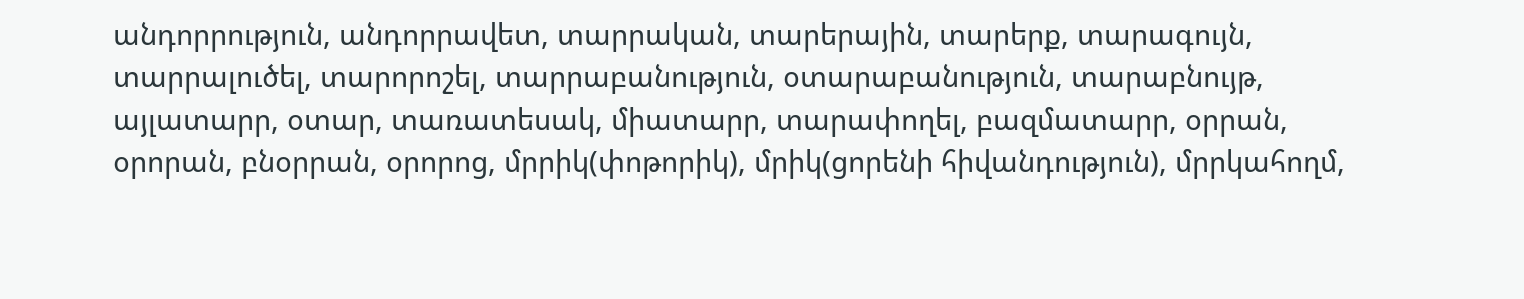անդորրություն, անդորրավետ, տարրական, տարերային, տարերք, տարագույն, տարրալուծել, տարորոշել, տարրաբանություն, օտարաբանություն, տարաբնույթ, այլատարր, օտար, տառատեսակ, միատարր, տարափողել, բազմատարր, օրրան, օրորան, բնօրրան, օրորոց, մրրիկ(փոթորիկ), մրիկ(ցորենի հիվանդություն), մրրկահողմ,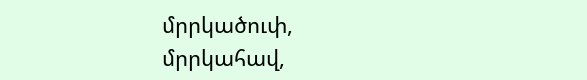մրրկածուփ, մրրկահավ,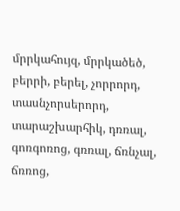մրրկահույզ, մրրկածեծ, բերրի, բերել, չորրորդ, տասնչորսերորդ, տարաշխարհիկ, դռռալ, գոռգոռոց, գռռալ, ճռնչալ, ճռռոց,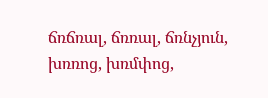ճռճռալ, ճռռալ, ճռնչյուն, խռռոց, խռմփոց,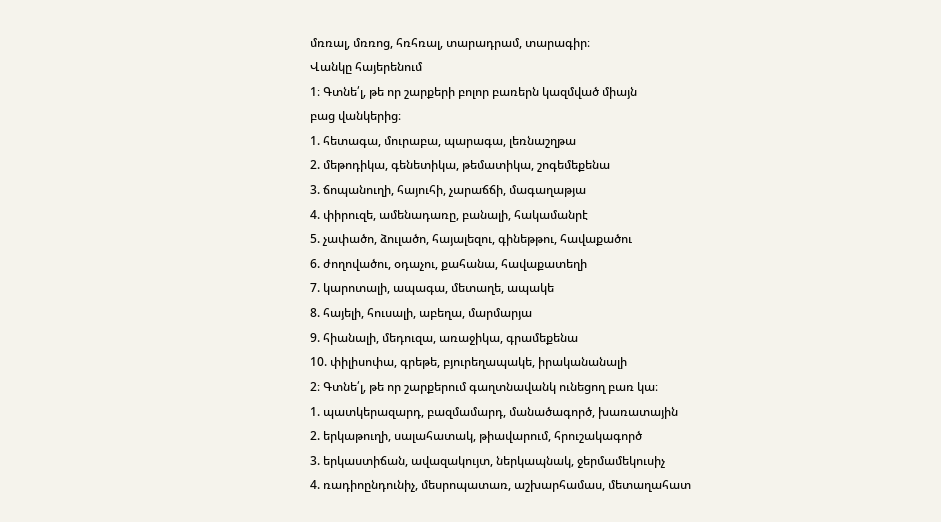մռռալ, մռռոց, հռհռալ, տարադրամ, տարագիր։
Վանկը հայերենում
1։ Գտնե՛լ, թե որ շարքերի բոլոր բառերն կազմված միայն
բաց վանկերից։
1. հետագա, մուրաբա, պարագա, լեռնաշղթա
2. մեթոդիկա, գենետիկա, թեմատիկա, շոգեմեքենա
3. ճոպանուղի, հայուհի, չարաճճի, մագաղաթյա
4. փիրուզե, ամենադառը, բանալի, հակամանրէ
5. չափածո, ձուլածո, հայալեզու, գինեթթու, հավաքածու
6. ժողովածու, օդաչու, քահանա, հավաքատեղի
7. կարոտալի, ապագա, մետաղե, ապակե
8. հայելի, հուսալի, աբեղա, մարմարյա
9. հիանալի, մեդուզա, առաջիկա, գրամեքենա
10. փիլիսոփա, գրեթե, բյուրեղապակե, իրականանալի
2։ Գտնե՛լ, թե որ շարքերում գաղտնավանկ ունեցող բառ կա։
1. պատկերազարդ, բազմամարդ, մանածագործ, խառատային
2. երկաթուղի, սալահատակ, թիավարում, հրուշակագործ
3. երկաստիճան, ավազակույտ, ներկապնակ, ջերմամեկուսիչ
4. ռադիոընդունիչ, մեսրոպատառ, աշխարհամաս, մետաղահատ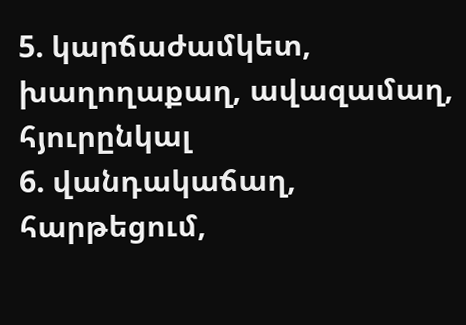5. կարճաժամկետ, խաղողաքաղ, ավազամաղ, հյուրընկալ
6. վանդակաճաղ, հարթեցում,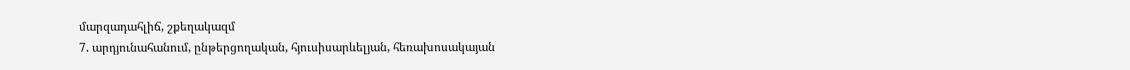մարզադահլիճ, շքեղակազմ
7. արդյունահանում, ընթերցողական, հյուսիսարևելյան, հեռախոսակայան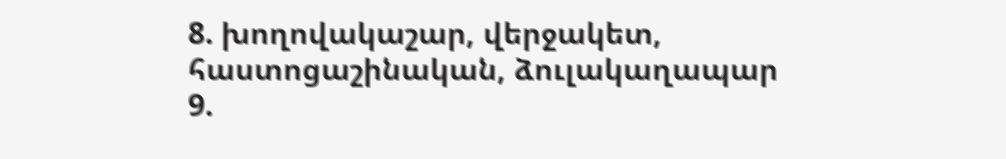8. խողովակաշար, վերջակետ, հաստոցաշինական, ձուլակաղապար
9.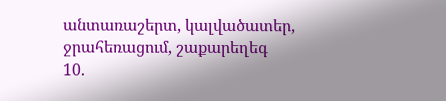անտառաշերտ, կալվածատեր, ջրահեռացում, շաքարեղեգ
10.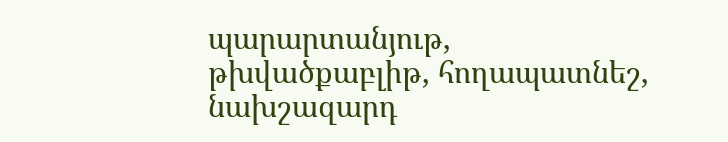պարարտանյութ, թխվածքաբլիթ, հողապատնեշ, նախշազարդ